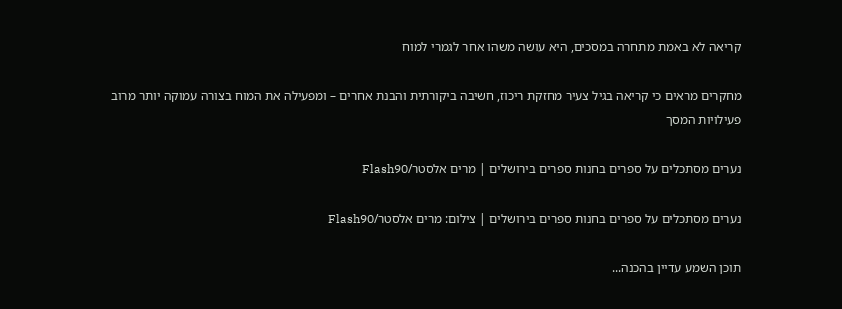קריאה לא באמת מתחרה במסכים, היא עושה משהו אחר לגמרי למוח

מחקרים מראים כי קריאה בגיל צעיר מחזקת ריכוז, חשיבה ביקורתית והבנת אחרים – ומפעילה את המוח בצורה עמוקה יותר מרוב פעילויות המסך

נערים מסתכלים על ספרים בחנות ספרים בירושלים | מרים אלסטר/Flash90

נערים מסתכלים על ספרים בחנות ספרים בירושלים | צילום: מרים אלסטר/Flash90

תוכן השמע עדיין בהכנה...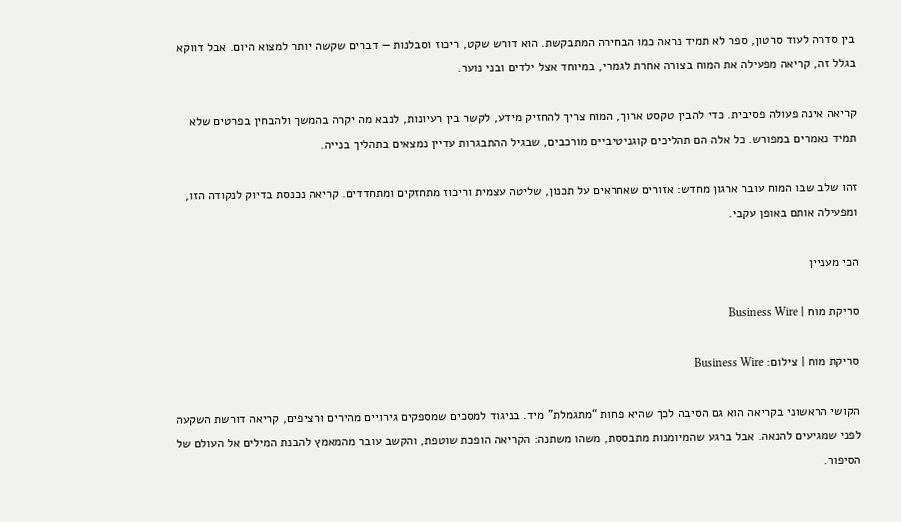בין סדרה לעוד סרטון, ספר לא תמיד נראה כמו הבחירה המתבקשת. הוא דורש שקט, ריכוז וסבלנות — דברים שקשה יותר למצוא היום. אבל דווקא בגלל זה, קריאה מפעילה את המוח בצורה אחרת לגמרי, במיוחד אצל ילדים ובני נוער.

קריאה אינה פעולה פסיבית. כדי להבין טקסט ארוך, המוח צריך להחזיק מידע, לקשר בין רעיונות, לנבא מה יקרה בהמשך ולהבחין בפרטים שלא תמיד נאמרים במפורש. כל אלה הם תהליכים קוגניטיביים מורכבים, שבגיל ההתבגרות עדיין נמצאים בתהליך בנייה.

זהו שלב שבו המוח עובר ארגון מחדש: אזורים שאחראים על תכנון, שליטה עצמית וריכוז מתחזקים ומתחדדים. קריאה נכנסת בדיוק לנקודה הזו, ומפעילה אותם באופן עקבי.

הכי מעניין

סריקת מוח | Business Wire

סריקת מוח | צילום: Business Wire

הקושי הראשוני בקריאה הוא גם הסיבה לכך שהיא פחות “מתגמלת” מיד. בניגוד למסכים שמספקים גירויים מהירים ורציפים, קריאה דורשת השקעה לפני שמגיעים להנאה. אבל ברגע שהמיומנות מתבססת, משהו משתנה: הקריאה הופכת שוטפת, והקשב עובר מהמאמץ להבנת המילים אל העולם של הסיפור.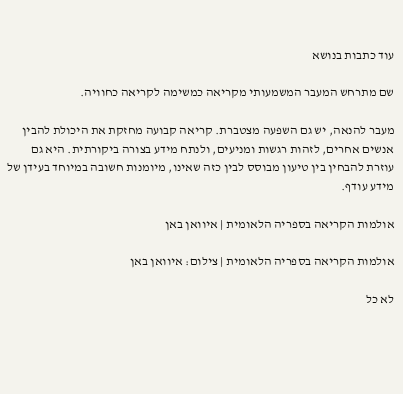עוד כתבות בנושא

שם מתרחש המעבר המשמעותי מקריאה כמשימה לקריאה כחוויה.

מעבר להנאה, יש גם השפעה מצטברת. קריאה קבועה מחזקת את היכולת להבין אנשים אחרים, לזהות רגשות ומניעים, ולנתח מידע בצורה ביקורתית. היא גם עוזרת להבחין בין טיעון מבוסס לבין כזה שאינו, מיומנות חשובה במיוחד בעידן של מידע עודף.

אולמות הקריאה בספריה הלאומית | איוואן באן

אולמות הקריאה בספריה הלאומית | צילום: איוואן באן

לא כל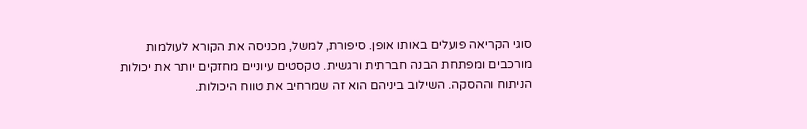סוגי הקריאה פועלים באותו אופן. סיפורת, למשל, מכניסה את הקורא לעולמות מורכבים ומפתחת הבנה חברתית ורגשית. טקסטים עיוניים מחזקים יותר את יכולות הניתוח וההסקה. השילוב ביניהם הוא זה שמרחיב את טווח היכולות.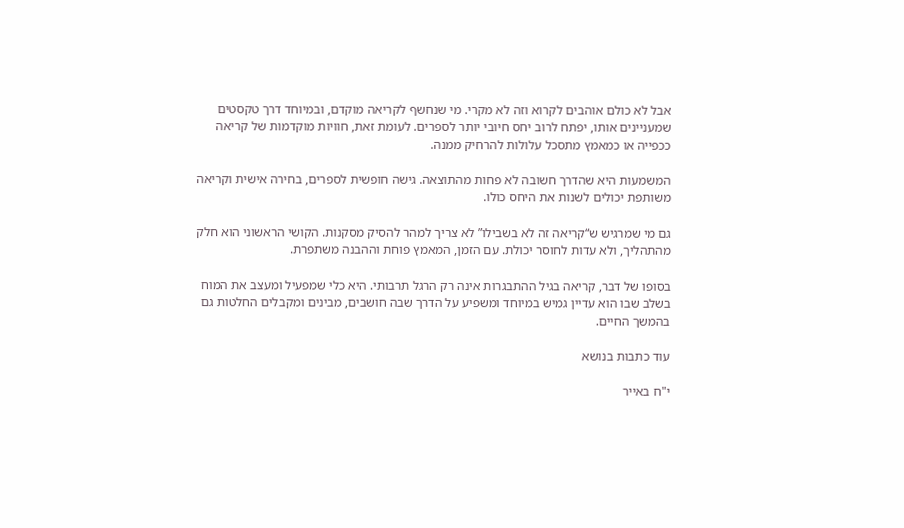אבל לא כולם אוהבים לקרוא וזה לא מקרי. מי שנחשף לקריאה מוקדם, ובמיוחד דרך טקסטים שמעניינים אותו, יפתח לרוב יחס חיובי יותר לספרים. לעומת זאת, חוויות מוקדמות של קריאה ככפייה או כמאמץ מתסכל עלולות להרחיק ממנה.

המשמעות היא שהדרך חשובה לא פחות מהתוצאה. גישה חופשית לספרים, בחירה אישית וקריאה משותפת יכולים לשנות את היחס כולו.

גם מי שמרגיש ש“קריאה זה לא בשבילו” לא צריך למהר להסיק מסקנות. הקושי הראשוני הוא חלק מהתהליך, ולא עדות לחוסר יכולת. עם הזמן, המאמץ פוחת וההבנה משתפרת.

בסופו של דבר, קריאה בגיל ההתבגרות אינה רק הרגל תרבותי. היא כלי שמפעיל ומעצב את המוח בשלב שבו הוא עדיין גמיש במיוחד ומשפיע על הדרך שבה חושבים, מבינים ומקבלים החלטות גם בהמשך החיים.

עוד כתבות בנושא

י"ח באייר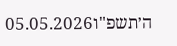ה׳תשפ"ו05.05.2026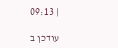| 09:13

עודכן ב